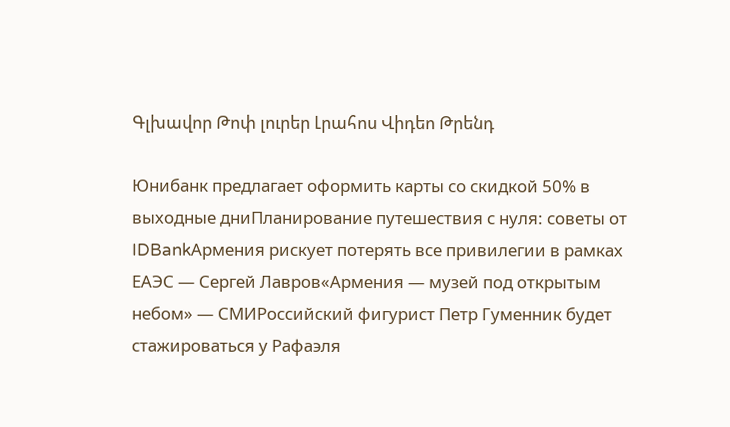Գլխավոր Թոփ լուրեր Լրահոս Վիդեո Թրենդ

Юнибанк предлагает оформить карты со скидкой 50% в выходные дниПланирование путешествия с нуля: советы от IDBankАрмения рискует потерять все привилегии в рамках ЕАЭС — Сергей Лавров«Армения — музей под открытым небом» — СМИРоссийский фигурист Петр Гуменник будет стажироваться у Рафаэля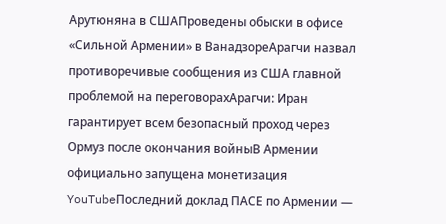Арутюняна в СШАПроведены обыски в офисе «Сильной Армении» в ВанадзореАрагчи назвал противоречивые сообщения из США главной проблемой на переговорахАрагчи: Иран гарантирует всем безопасный проход через Ормуз после окончания войныВ Армении официально запущена монетизация YouTubeПоследний доклад ПАСЕ по Армении —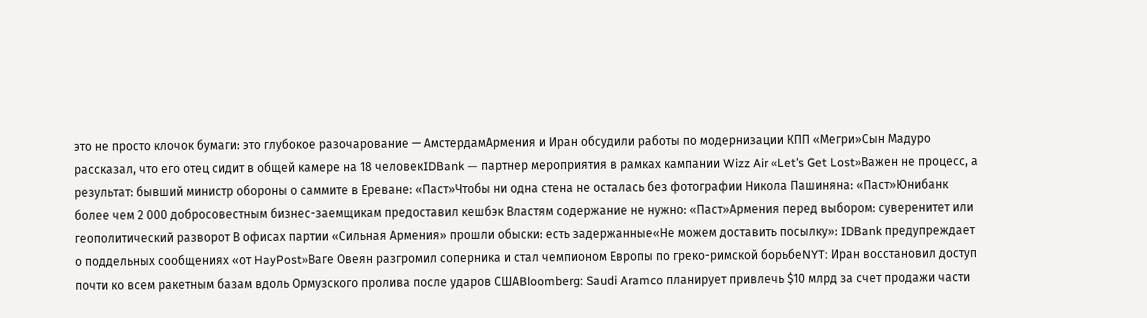это не просто клочок бумаги: это глубокое разочарование — АмстердамАрмения и Иран обсудили работы по модернизации КПП «Мегри»Сын Мадуро рассказал, что его отец сидит в общей камере на 18 человекIDBank — партнер мероприятия в рамках кампании Wizz Air «Let’s Get Lost»Важен не процесс, а результат: бывший министр обороны о саммите в Ереване: «Паст»Чтобы ни одна стена не осталась без фотографии Никола Пашиняна: «Паст»Юнибанк более чем 2 000 добросовестным бизнес-заемщикам предоставил кешбэк Властям содержание не нужно: «Паст»Армения перед выбором: суверенитет или геополитический разворот В офисах партии «Сильная Армения» прошли обыски: есть задержанные«Не можем доставить посылку»: IDBank предупреждает о поддельных сообщениях «от HayPost»Ваге Овеян разгромил соперника и стал чемпионом Европы по греко-римской борьбеNYT: Иран восстановил доступ почти ко всем ракетным базам вдоль Ормузского пролива после ударов СШАBloomberg: Saudi Aramco планирует привлечь $10 млрд за счет продажи части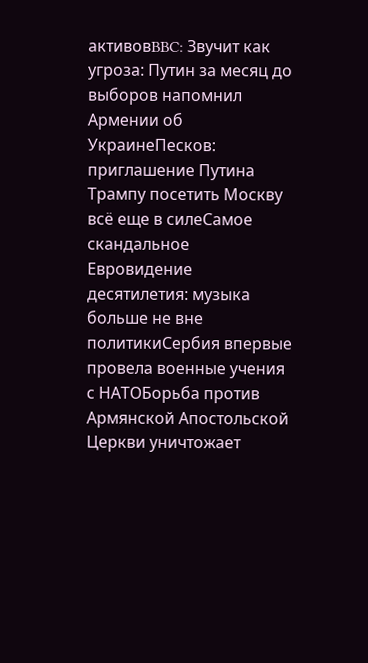активовBBC: Звучит как угроза: Путин за месяц до выборов напомнил Армении об УкраинеПесков: приглашение Путина Трампу посетить Москву всё еще в силеСамое скандальное Евровидение десятилетия: музыка больше не вне политикиСербия впервые провела военные учения с НАТОБорьба против Армянской Апостольской Церкви уничтожает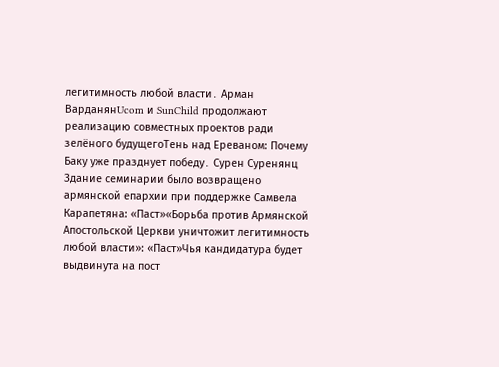легитимность любой власти․ Арман ВарданянUcom и SunChild продолжают реализацию совместных проектов ради зелёного будущегоТень над Ереваном: Почему Баку уже празднует победу․ Сурен Суренянц Здание семинарии было возвращено армянской епархии при поддержке Самвела Карапетяна: «Паст»«Борьба против Армянской Апостольской Церкви уничтожит легитимность любой власти»: «Паст»Чья кандидатура будет выдвинута на пост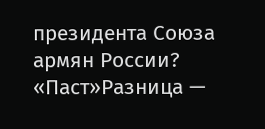президента Союза армян России? «Паст»Разница —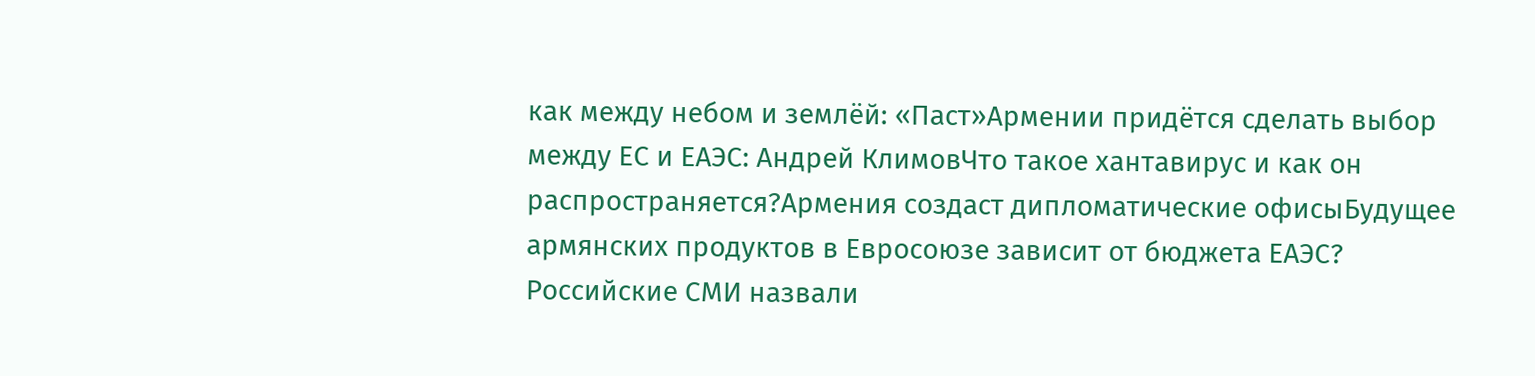как между небом и землёй: «Паст»Армении придётся сделать выбор между ЕС и ЕАЭС: Андрей КлимовЧто такое хантавирус и как он распространяется?Армения создаст дипломатические офисыБудущее армянских продуктов в Евросоюзе зависит от бюджета ЕАЭС? Российские СМИ назвали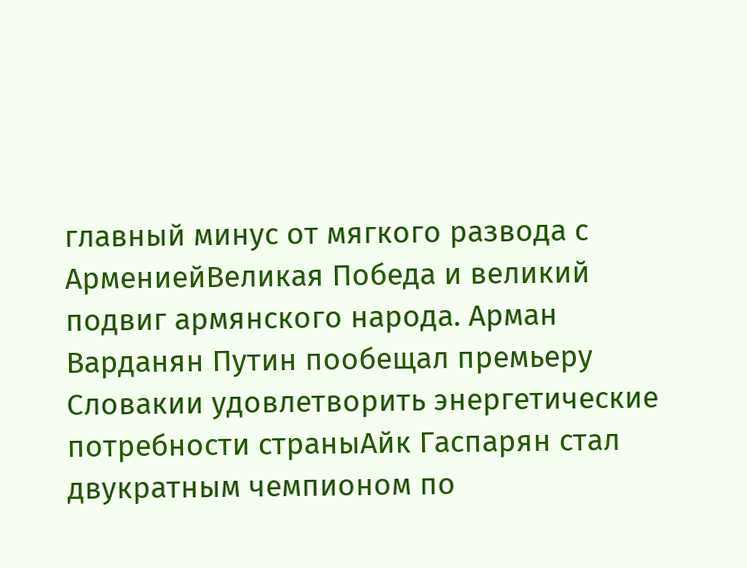главный минус от мягкого развода с АрмениейВеликая Победа и великий подвиг армянского народа. Арман Варданян Путин пообещал премьеру Словакии удовлетворить энергетические потребности страныАйк Гаспарян стал двукратным чемпионом по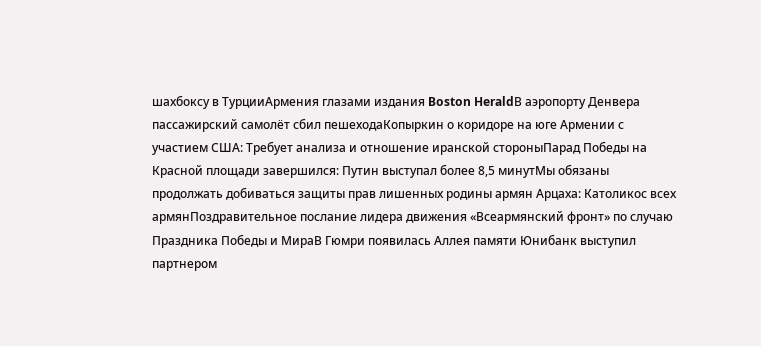шахбоксу в ТурцииАрмения глазами издания Boston HeraldВ аэропорту Денвера пассажирский самолёт сбил пешеходаКопыркин о коридоре на юге Армении с участием США: Требует анализа и отношение иранской стороныПарад Победы на Красной площади завершился: Путин выступал более 8,5 минутМы обязаны продолжать добиваться защиты прав лишенных родины армян Арцаха: Католикос всех армянПоздравительное послание лидера движения «Всеармянский фронт» по случаю Праздника Победы и МираВ Гюмри появилась Аллея памяти Юнибанк выступил партнером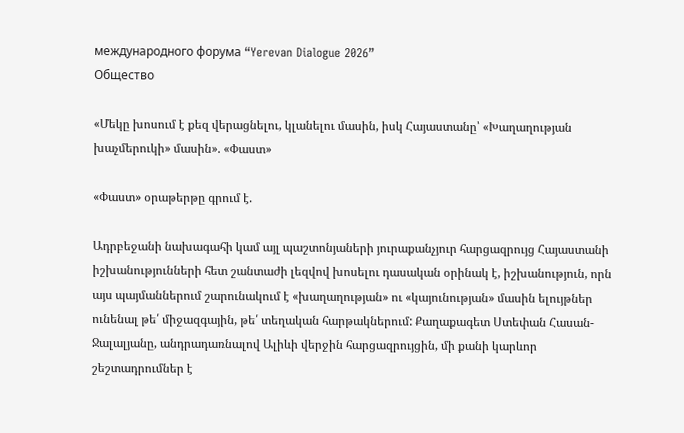международного форума “Yerevan Dialogue 2026”
Общество

«Մեկը խոսում է քեզ վերացնելու, կլանելու մասին, իսկ Հայաստանը՝ «Խաղաղության խաչմերուկի» մասին». «Փաստ»

«Փաստ» օրաթերթը գրում է.

Ադրբեջանի նախագահի կամ այլ պաշտոնյաների յուրաքանչյուր հարցազրույց Հայաստանի իշխանությունների հետ շանտաժի լեզվով խոսելու դասական օրինակ է, իշխանություն, որն այս պայմաններում շարունակում է «խաղաղության» ու «կայունության» մասին ելույթներ ունենալ թե՛ միջազգային, թե՛ տեղական հարթակներում: Քաղաքագետ Ստեփան Հասան-Ջալալյանը, անդրադառնալով Ալիևի վերջին հարցազրույցին, մի քանի կարևոր շեշտադրումներ է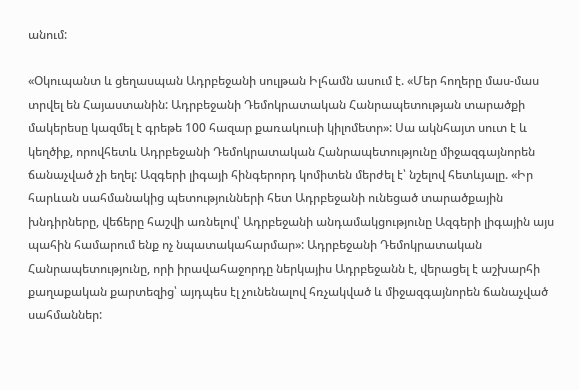անում:

«Օկուպանտ և ցեղասպան Ադրբեջանի սուլթան Իլհամն ասում է. «Մեր հողերը մաս-մաս տրվել են Հայաստանին: Ադրբեջանի Դեմոկրատական Հանրապետության տարածքի մակերեսը կազմել է գրեթե 100 հազար քառակուսի կիլոմետր»: Սա ակնհայտ սուտ է և կեղծիք, որովհետև Ադրբեջանի Դեմոկրատական Հանրապետությունը միջազգայնորեն ճանաչված չի եղել: Ազգերի լիգայի հինգերորդ կոմիտեն մերժել է՝ նշելով հետևյալը. «Իր հարևան սահմանակից պետությունների հետ Ադրբեջանի ունեցած տարածքային խնդիրները, վեճերը հաշվի առնելով՝ Ադրբեջանի անդամակցությունը Ազգերի լիգային այս պահին համարում ենք ոչ նպատակահարմար»: Ադրբեջանի Դեմոկրատական Հանրապետությունը, որի իրավահաջորդը ներկայիս Ադրբեջանն է, վերացել է աշխարհի քաղաքական քարտեզից՝ այդպես էլ չունենալով հռչակված և միջազգայնորեն ճանաչված սահմաններ: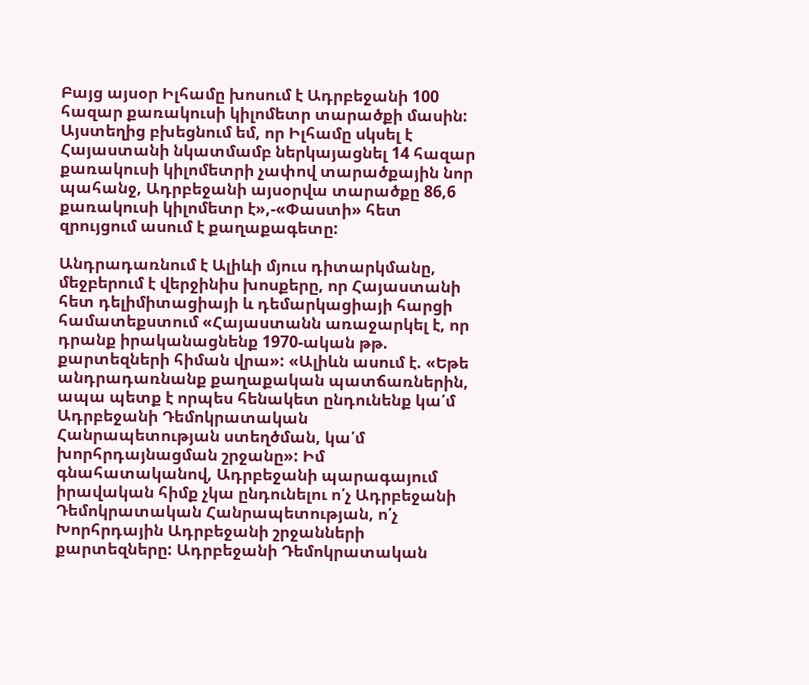Բայց այսօր Իլհամը խոսում է Ադրբեջանի 100 հազար քառակուսի կիլոմետր տարածքի մասին: Այստեղից բխեցնում եմ, որ Իլհամը սկսել է Հայաստանի նկատմամբ ներկայացնել 14 հազար քառակուսի կիլոմետրի չափով տարածքային նոր պահանջ, Ադրբեջանի այսօրվա տարածքը 86,6 քառակուսի կիլոմետր է»,-«Փաստի» հետ զրույցում ասում է քաղաքագետը:

Անդրադառնում է Ալիևի մյուս դիտարկմանը, մեջբերում է վերջինիս խոսքերը, որ Հայաստանի հետ դելիմիտացիայի և դեմարկացիայի հարցի համատեքստում «Հայաստանն առաջարկել է, որ դրանք իրականացնենք 1970-ական թթ. քարտեզների հիման վրա»: «Ալիևն ասում է. «Եթե անդրադառնանք քաղաքական պատճառներին, ապա պետք է որպես հենակետ ընդունենք կա՛մ Ադրբեջանի Դեմոկրատական Հանրապետության ստեղծման, կա՛մ խորհրդայնացման շրջանը»: Իմ գնահատականով, Ադրբեջանի պարագայում իրավական հիմք չկա ընդունելու ո՛չ Ադրբեջանի Դեմոկրատական Հանրապետության, ո՛չ Խորհրդային Ադրբեջանի շրջանների քարտեզները: Ադրբեջանի Դեմոկրատական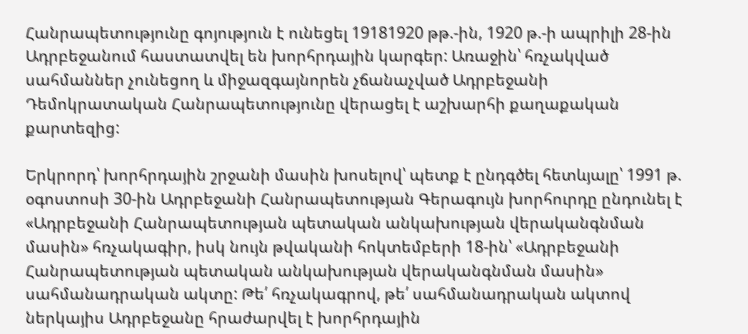Հանրապետությունը գոյություն է ունեցել 19181920 թթ.-ին, 1920 թ.-ի ապրիլի 28-ին Ադրբեջանում հաստատվել են խորհրդային կարգեր: Առաջին՝ հռչակված սահմաններ չունեցող և միջազգայնորեն չճանաչված Ադրբեջանի Դեմոկրատական Հանրապետությունը վերացել է աշխարհի քաղաքական քարտեզից:

Երկրորդ՝ խորհրդային շրջանի մասին խոսելով՝ պետք է ընդգծել հետևյալը՝ 1991 թ. օգոստոսի 30-ին Ադրբեջանի Հանրապետության Գերագույն խորհուրդը ընդունել է «Ադրբեջանի Հանրապետության պետական անկախության վերականգնման մասին» հռչակագիր, իսկ նույն թվականի հոկտեմբերի 18-ին՝ «Ադրբեջանի Հանրապետության պետական անկախության վերականգնման մասին» սահմանադրական ակտը: Թե՛ հռչակագրով, թե՛ սահմանադրական ակտով ներկայիս Ադրբեջանը հրաժարվել է խորհրդային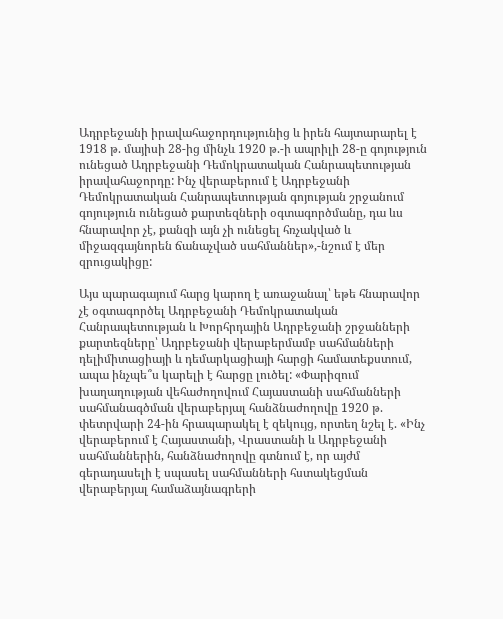Ադրբեջանի իրավահաջորդությունից և իրեն հայտարարել է 1918 թ. մայիսի 28-ից մինչև 1920 թ.-ի ապրիլի 28-ը գոյություն ունեցած Ադրբեջանի Դեմոկրատական Հանրապետության իրավահաջորդը: Ինչ վերաբերում է Ադրբեջանի Դեմոկրատական Հանրապետության գոյության շրջանում գոյություն ունեցած քարտեզների օգտագործմանը, դա ևս հնարավոր չէ, քանզի այն չի ունեցել հռչակված և միջազգայնորեն ճանաչված սահմաններ»,-նշում է մեր զրուցակիցը:

Այս պարագայում հարց կարող է առաջանալ՝ եթե հնարավոր չէ օգտագործել Ադրբեջանի Դեմոկրատական Հանրապետության և Խորհրդային Ադրբեջանի շրջանների քարտեզները՝ Ադրբեջանի վերաբերմամբ սահմանների դելիմիտացիայի և դեմարկացիայի հարցի համատեքստում, ապա ինչպե՞ս կարելի է հարցը լուծել: «Փարիզում խաղաղության վեհաժողովում Հայաստանի սահմանների սահմանագծման վերաբերյալ հանձնաժողովը 1920 թ. փետրվարի 24-ին հրապարակել է զեկույց, որտեղ նշել է. «Ինչ վերաբերում է Հայաստանի, Վրաստանի և Ադրբեջանի սահմաններին, հանձնաժողովը գտնում է, որ այժմ գերադասելի է սպասել սահմանների հստակեցման վերաբերյալ համաձայնագրերի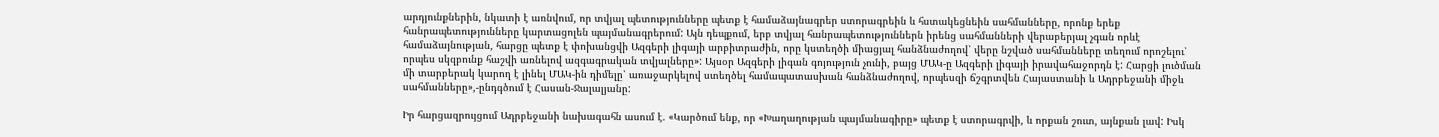արդյունքներին, նկատի է առնվում, որ տվյալ պետությունները պետք է համաձայնագրեր ստորագրեին և հստակեցնեին սահմանները, որոնք երեք հանրապետությունները կարտացոլեն պայմանագրերում: Այն դեպքում, երբ տվյալ հանրապետություններն իրենց սահմանների վերաբերյալ չգան որևէ համաձայնության, հարցը պետք է փոխանցվի Ազգերի լիգայի արբիտրաժին, որը կստեղծի միացյալ հանձնաժողով՝ վերը նշված սահմանները տեղում որոշելու՝ որպես սկզբունք հաշվի առնելով ազգագրական տվյալները»: Այսօր Ազգերի լիգան գոյություն չունի, բայց ՄԱԿ-ը Ազգերի լիգայի իրավահաջորդն է: Հարցի լուծման մի տարբերակ կարող է լինել ՄԱԿ-ին դիմելը՝ առաջարկելով ստեղծել համապատասխան հանձնաժողով, որպեսզի ճշգրտվեն Հայաստանի և Ադրբեջանի միջև սահմանները»,-ընդգծում է Հասան-Ջալալյանը:

Իր հարցազրույցում Ադրբեջանի նախագահն ասում է. «Կարծում ենք, որ «Խաղաղության պայմանագիրը» պետք է ստորագրվի, և որքան շուտ, այնքան լավ: Իսկ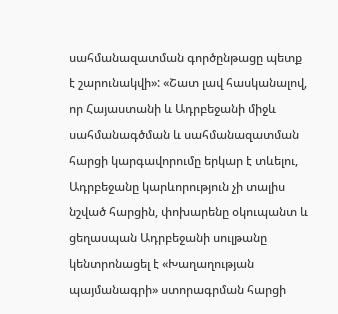սահմանազատման գործընթացը պետք է շարունակվի»: «Շատ լավ հասկանալով, որ Հայաստանի և Ադրբեջանի միջև սահմանագծման և սահմանազատման հարցի կարգավորումը երկար է տևելու, Ադրբեջանը կարևորություն չի տալիս նշված հարցին, փոխարենը օկուպանտ և ցեղասպան Ադրբեջանի սուլթանը կենտրոնացել է «Խաղաղության պայմանագրի» ստորագրման հարցի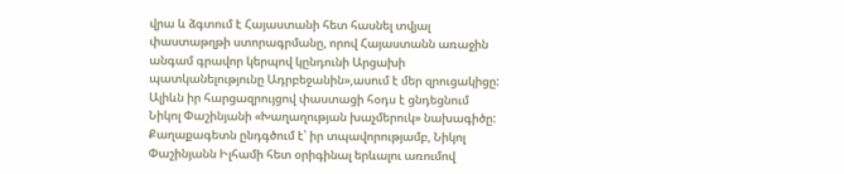վրա և ձգտում է Հայաստանի հետ հասնել տվյալ փաստաթղթի ստորագրմանը, որով Հայաստանն առաջին անգամ գրավոր կերպով կընդունի Արցախի պատկանելությունը Ադրբեջանին»,ասում է մեր զրուցակիցը: Ալիևն իր հարցազրույցով փաստացի հօդս է ցնդեցնում Նիկոլ Փաշինյանի «Խաղաղության խաչմերուկ» նախագիծը: Քաղաքագետն ընդգծում է՝ իր տպավորությամբ, Նիկոլ Փաշինյանն Իլհամի հետ օրիգինալ երևալու առումով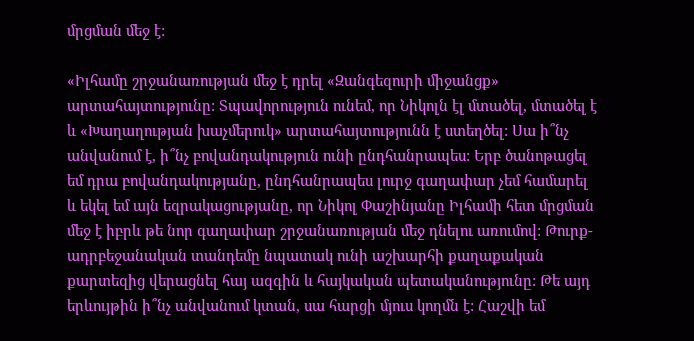մրցման մեջ է:

«Իլհամը շրջանառության մեջ է դրել «Զանգեզուրի միջանցք» արտահայտությունը: Տպավորություն ունեմ, որ Նիկոլն էլ մտածել, մտածել է և «Խաղաղության խաչմերուկ» արտահայտությունն է ստեղծել: Սա ի՞նչ անվանում է, ի՞նչ բովանդակություն ունի ընդհանրապես: Երբ ծանոթացել եմ դրա բովանդակությանը, ընդհանրապես լուրջ գաղափար չեմ համարել և եկել եմ այն եզրակացությանը, որ Նիկոլ Փաշինյանը Իլհամի հետ մրցման մեջ է իբրև թե նոր գաղափար շրջանառության մեջ դնելու առումով: Թուրք-ադրբեջանական տանդեմը նպատակ ունի աշխարհի քաղաքական քարտեզից վերացնել հայ ազգին և հայկական պետականությունը: Թե այդ երևույթին ի՞նչ անվանում կտան, սա հարցի մյուս կողմն է: Հաշվի եմ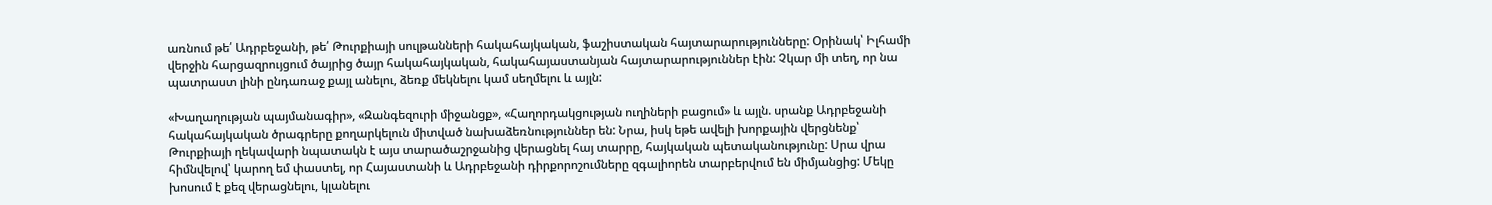առնում թե՛ Ադրբեջանի, թե՛ Թուրքիայի սուլթանների հակահայկական, ֆաշիստական հայտարարությունները: Օրինակ՝ Իլհամի վերջին հարցազրույցում ծայրից ծայր հակահայկական, հակահայաստանյան հայտարարություններ էին: Չկար մի տեղ, որ նա պատրաստ լինի ընդառաջ քայլ անելու, ձեռք մեկնելու կամ սեղմելու և այլն:

«Խաղաղության պայմանագիր», «Զանգեզուրի միջանցք», «Հաղորդակցության ուղիների բացում» և այլն. սրանք Ադրբեջանի հակահայկական ծրագրերը քողարկելուն միտված նախաձեռնություններ են: Նրա, իսկ եթե ավելի խորքային վերցնենք՝ Թուրքիայի ղեկավարի նպատակն է այս տարածաշրջանից վերացնել հայ տարրը, հայկական պետականությունը: Սրա վրա հիմնվելով՝ կարող եմ փաստել, որ Հայաստանի և Ադրբեջանի դիրքորոշումները զգալիորեն տարբերվում են միմյանցից: Մեկը խոսում է քեզ վերացնելու, կլանելու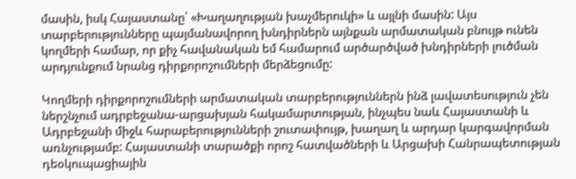մասին, իսկ Հայաստանը՝ «Խաղաղության խաչմերուկի» և այլնի մասին: Այս տարբերությունները պայմանավորող խնդիրներն այնքան արմատական բնույթ ունեն կողմերի համար, որ քիչ հավանական եմ համարում արծարծված խնդիրների լուծման արդյունքում նրանց դիրքորոշումների մերձեցումը:

Կողմերի դիրքորոշումների արմատական տարբերություններն ինձ լավատեսություն չեն ներշնչում ադրբեջանա-արցախյան հակամարտության, ինչպես նաև Հայաստանի և Ադրբեջանի միջև հարաբերությունների շուտափույթ, խաղաղ և արդար կարգավորման առնչությամբ: Հայաստանի տարածքի որոշ հատվածների և Արցախի Հանրապետության դեօկուպացիային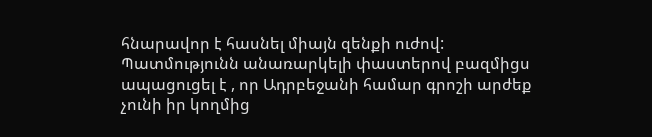հնարավոր է հասնել միայն զենքի ուժով: Պատմությունն անառարկելի փաստերով բազմիցս ապացուցել է , որ Ադրբեջանի համար գրոշի արժեք չունի իր կողմից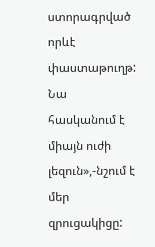ստորագրված որևէ փաստաթուղթ: Նա հասկանում է միայն ուժի լեզուն»,-նշում է մեր զրուցակիցը: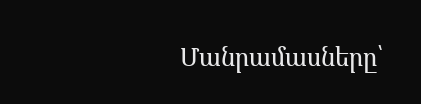Մանրամասները՝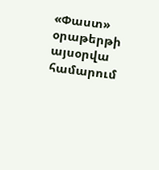«Փաստ» օրաթերթի այսօրվա համարում